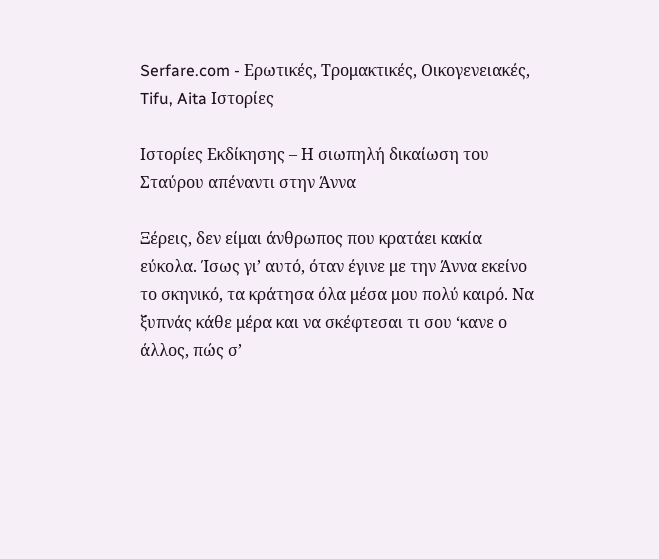Serfare.com - Ερωτικές, Τρομακτικές, Οικογενειακές, Tifu, Aita Ιστορίες

Ιστορίες Εκδίκησης – Η σιωπηλή δικαίωση του Σταύρου απέναντι στην Άννα

Ξέρεις, δεν είμαι άνθρωπος που κρατάει κακία εύκολα. Ίσως γι’ αυτό, όταν έγινε με την Άννα εκείνο το σκηνικό, τα κράτησα όλα μέσα μου πολύ καιρό. Να ξυπνάς κάθε μέρα και να σκέφτεσαι τι σου ‘κανε ο άλλος, πώς σ’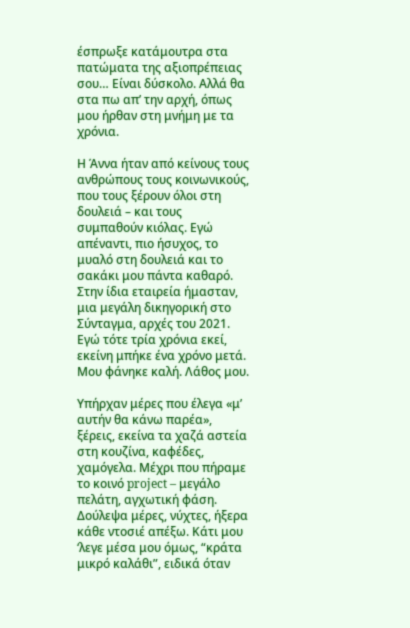έσπρωξε κατάμουτρα στα πατώματα της αξιοπρέπειας σου… Είναι δύσκολο. Αλλά θα στα πω απ’ την αρχή, όπως μου ήρθαν στη μνήμη με τα χρόνια.

Η Άννα ήταν από κείνους τους ανθρώπους τους κοινωνικούς, που τους ξέρουν όλοι στη δουλειά – και τους συμπαθούν κιόλας. Εγώ απέναντι, πιο ήσυχος, το μυαλό στη δουλειά και το σακάκι μου πάντα καθαρό. Στην ίδια εταιρεία ήμασταν, μια μεγάλη δικηγορική στο Σύνταγμα, αρχές του 2021. Εγώ τότε τρία χρόνια εκεί, εκείνη μπήκε ένα χρόνο μετά. Μου φάνηκε καλή. Λάθος μου.

Υπήρχαν μέρες που έλεγα «μ’ αυτήν θα κάνω παρέα», ξέρεις, εκείνα τα χαζά αστεία στη κουζίνα, καφέδες, χαμόγελα. Μέχρι που πήραμε το κοινό project – μεγάλο πελάτη, αγχωτική φάση. Δούλεψα μέρες, νύχτες, ήξερα κάθε ντοσιέ απέξω. Κάτι μου ‘λεγε μέσα μου όμως, “κράτα μικρό καλάθι”, ειδικά όταν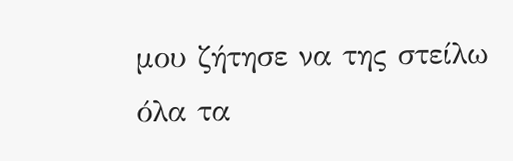μου ζήτησε να της στείλω όλα τα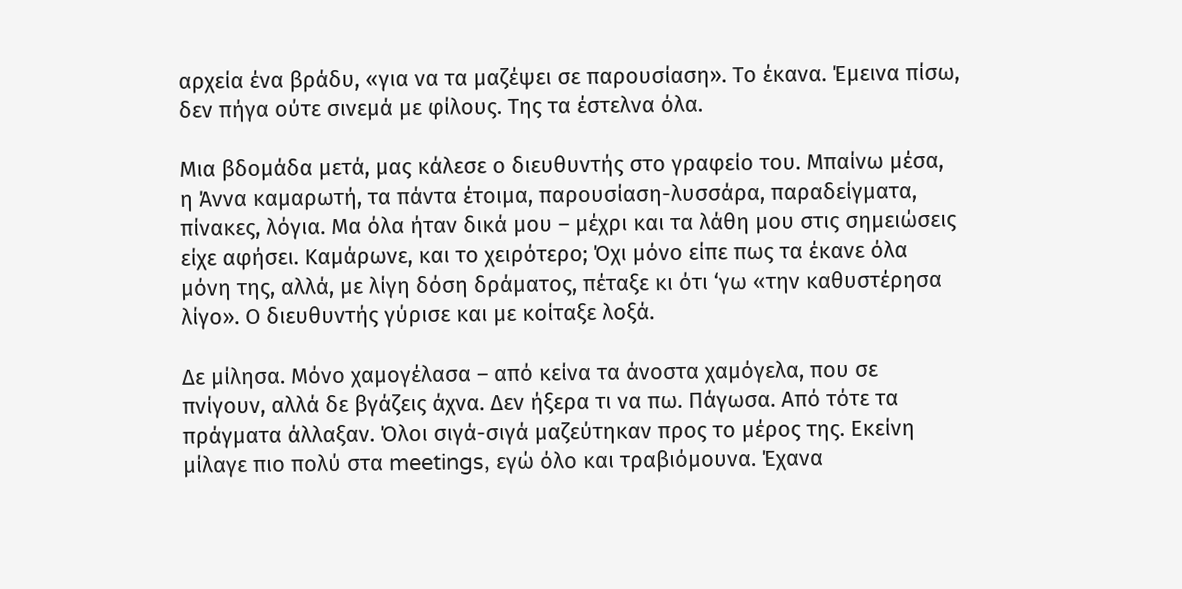αρχεία ένα βράδυ, «για να τα μαζέψει σε παρουσίαση». Το έκανα. Έμεινα πίσω, δεν πήγα ούτε σινεμά με φίλους. Της τα έστελνα όλα.

Μια βδομάδα μετά, μας κάλεσε ο διευθυντής στο γραφείο του. Μπαίνω μέσα, η Άννα καμαρωτή, τα πάντα έτοιμα, παρουσίαση-λυσσάρα, παραδείγματα, πίνακες, λόγια. Μα όλα ήταν δικά μου – μέχρι και τα λάθη μου στις σημειώσεις είχε αφήσει. Καμάρωνε, και το χειρότερο; Όχι μόνο είπε πως τα έκανε όλα μόνη της, αλλά, με λίγη δόση δράματος, πέταξε κι ότι ‘γω «την καθυστέρησα λίγο». Ο διευθυντής γύρισε και με κοίταξε λοξά.

Δε μίλησα. Μόνο χαμογέλασα – από κείνα τα άνοστα χαμόγελα, που σε πνίγουν, αλλά δε βγάζεις άχνα. Δεν ήξερα τι να πω. Πάγωσα. Από τότε τα πράγματα άλλαξαν. Όλοι σιγά-σιγά μαζεύτηκαν προς το μέρος της. Εκείνη μίλαγε πιο πολύ στα meetings, εγώ όλο και τραβιόμουνα. Έχανα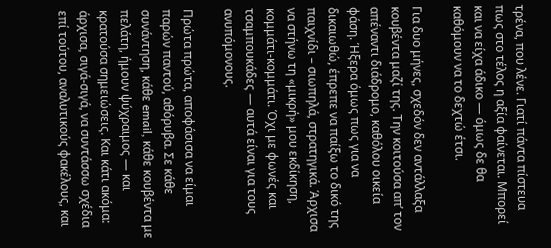τρένα, που λένε. Γιατί πάντα πίστευα πως στο τέλος η αξία φαίνεται. Μπορεί και να είχα άδικο — όμως δε θα καθόμουν να το δεχτώ έτσι.

Για δυο μήνες, σχεδόν δεν αντάλλαξα κουβέντα μαζί της. Την κοιτούσα απ’ τον απέναντι διάδρομο, καθόλου οικεία φάση. Ήξερα όμως πως για να δικαιωθώ, έπρεπε να παίξω το δικό της παιχνίδι – σιωπηλά, στρατηγικά. Άρχισα να στήνω τη «μικρή» μου εκδίκηση, κομμάτι-κομμάτι. Όχι με φωνές και τσαμπουκάδες — αυτά είναι για τους ανυπόμονους.

Πρώτα πρώτα, αποφάσισα να είμαι παρών παντού, αθόρυβα. Σε κάθε συνάντηση, κάθε email, κάθε κουβέντα με πελάτη, ήμουν ψύχραιμος — και κρατούσα σημειώσεις. Και κάτι ακόμα: άρχισα, σιγά-σιγά, να συντάσσω σχέδια επί τούτου, αναλυτικούς φακέλους, και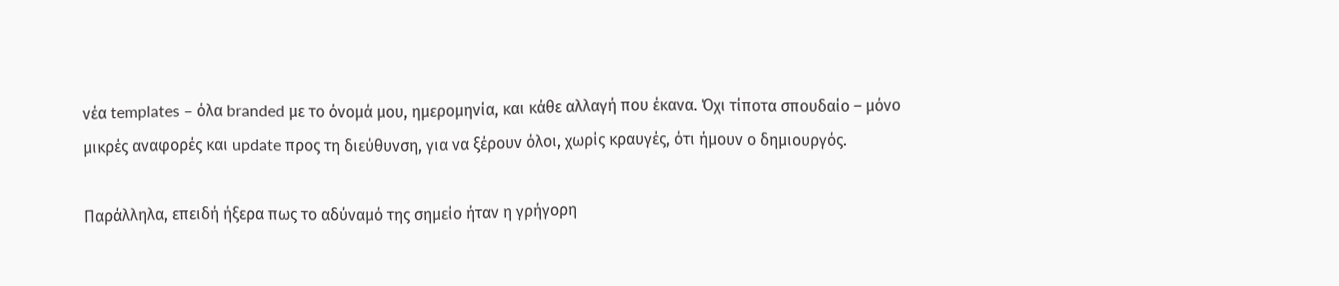νέα templates – όλα branded με το όνομά μου, ημερομηνία, και κάθε αλλαγή που έκανα. Όχι τίποτα σπουδαίο – μόνο μικρές αναφορές και update προς τη διεύθυνση, για να ξέρουν όλοι, χωρίς κραυγές, ότι ήμουν ο δημιουργός.

Παράλληλα, επειδή ήξερα πως το αδύναμό της σημείο ήταν η γρήγορη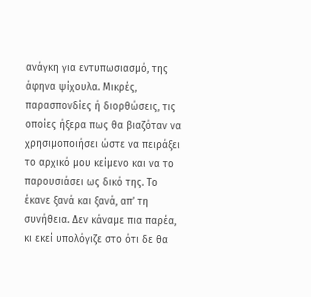ανάγκη για εντυπωσιασμό, της άφηνα ψίχουλα. Μικρές, παρασπονδίες ή διορθώσεις, τις οποίες ήξερα πως θα βιαζόταν να χρησιμοποιήσει ώστε να πειράξει το αρχικό μου κείμενο και να το παρουσιάσει ως δικό της. Το έκανε ξανά και ξανά, απ’ τη συνήθεια. Δεν κάναμε πια παρέα, κι εκεί υπολόγιζε στο ότι δε θα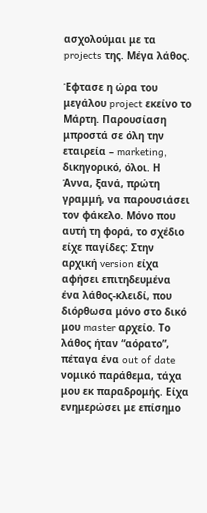ασχολούμαι με τα projects της. Μέγα λάθος.

Έφτασε η ώρα του μεγάλου project εκείνο το Μάρτη. Παρουσίαση μπροστά σε όλη την εταιρεία – marketing, δικηγορικό, όλοι. Η Άννα, ξανά, πρώτη γραμμή, να παρουσιάσει τον φάκελο. Μόνο που αυτή τη φορά, το σχέδιο είχε παγίδες: Στην αρχική version είχα αφήσει επιτηδευμένα ένα λάθος-κλειδί, που διόρθωσα μόνο στο δικό μου master αρχείο. Το λάθος ήταν “αόρατο”, πέταγα ένα out of date νομικό παράθεμα, τάχα μου εκ παραδρομής. Είχα ενημερώσει με επίσημο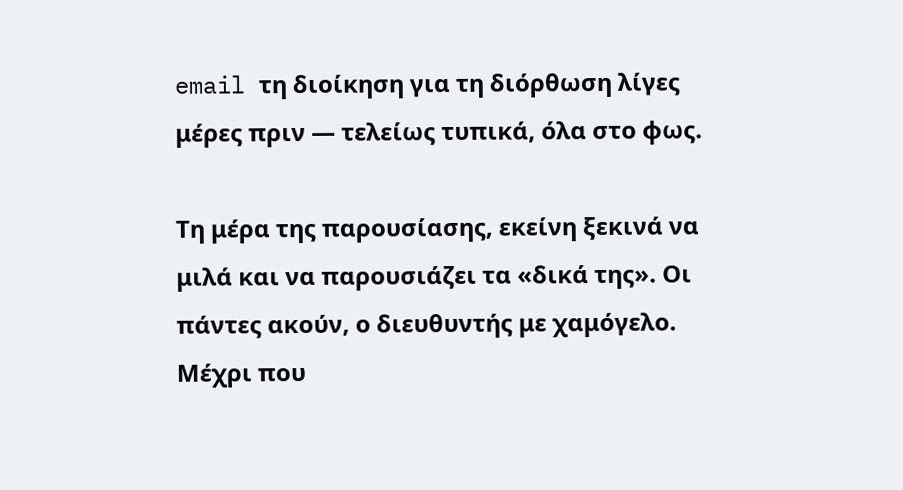email τη διοίκηση για τη διόρθωση λίγες μέρες πριν — τελείως τυπικά, όλα στο φως.

Τη μέρα της παρουσίασης, εκείνη ξεκινά να μιλά και να παρουσιάζει τα «δικά της». Οι πάντες ακούν, ο διευθυντής με χαμόγελο. Μέχρι που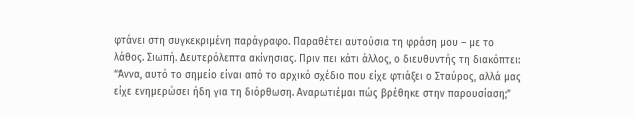φτάνει στη συγκεκριμένη παράγραφο. Παραθέτει αυτούσια τη φράση μου – με το λάθος. Σιωπή. Δευτερόλεπτα ακίνησιας. Πριν πει κάτι άλλος, ο διευθυντής τη διακόπτει: “Άννα, αυτό το σημείο είναι από το αρχικό σχέδιο που είχε φτιάξει ο Σταύρος, αλλά μας είχε ενημερώσει ήδη για τη διόρθωση. Αναρωτιέμαι πώς βρέθηκε στην παρουσίαση;”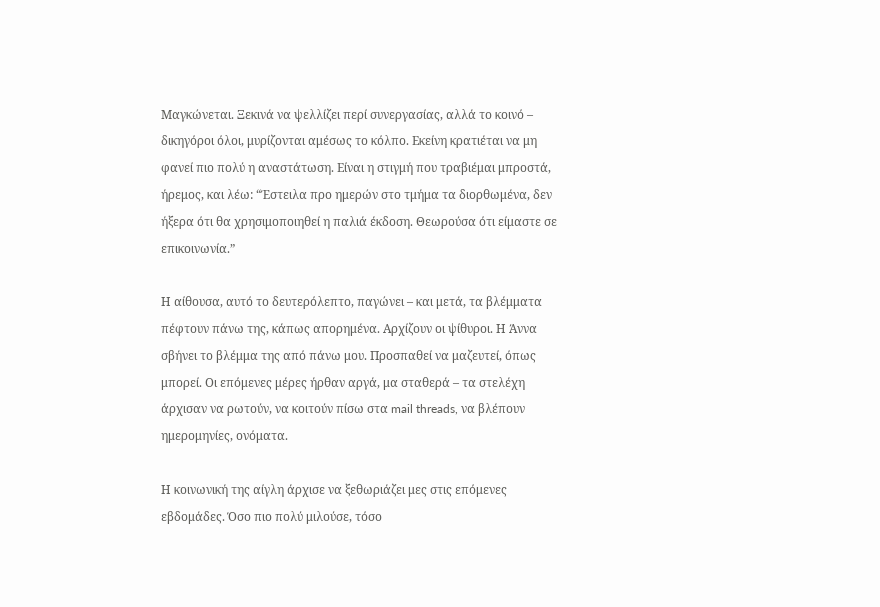Μαγκώνεται. Ξεκινά να ψελλίζει περί συνεργασίας, αλλά το κοινό – δικηγόροι όλοι, μυρίζονται αμέσως το κόλπο. Εκείνη κρατιέται να μη φανεί πιο πολύ η αναστάτωση. Είναι η στιγμή που τραβιέμαι μπροστά, ήρεμος, και λέω: “Έστειλα προ ημερών στο τμήμα τα διορθωμένα, δεν ήξερα ότι θα χρησιμοποιηθεί η παλιά έκδοση. Θεωρούσα ότι είμαστε σε επικοινωνία.”

Η αίθουσα, αυτό το δευτερόλεπτο, παγώνει – και μετά, τα βλέμματα πέφτουν πάνω της, κάπως απορημένα. Αρχίζουν οι ψίθυροι. Η Άννα σβήνει το βλέμμα της από πάνω μου. Προσπαθεί να μαζευτεί, όπως μπορεί. Οι επόμενες μέρες ήρθαν αργά, μα σταθερά – τα στελέχη άρχισαν να ρωτούν, να κοιτούν πίσω στα mail threads, να βλέπουν ημερομηνίες, ονόματα.

Η κοινωνική της αίγλη άρχισε να ξεθωριάζει μες στις επόμενες εβδομάδες. Όσο πιο πολύ μιλούσε, τόσο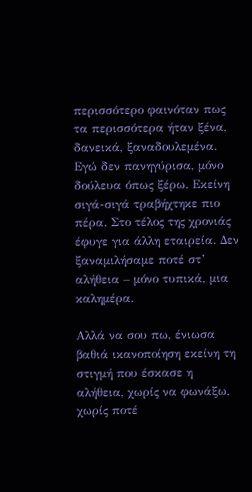περισσότερο φαινόταν πως τα περισσότερα ήταν ξένα, δανεικά, ξαναδουλεμένα. Εγώ δεν πανηγύρισα, μόνο δούλευα όπως ξέρω. Εκείνη σιγά-σιγά τραβήχτηκε πιο πέρα. Στο τέλος της χρονιάς έφυγε για άλλη εταιρεία. Δεν ξαναμιλήσαμε ποτέ στ’ αλήθεια – μόνο τυπικά, μια καλημέρα.

Αλλά να σου πω, ένιωσα βαθιά ικανοποίηση εκείνη τη στιγμή που έσκασε η αλήθεια, χωρίς να φωνάξω, χωρίς ποτέ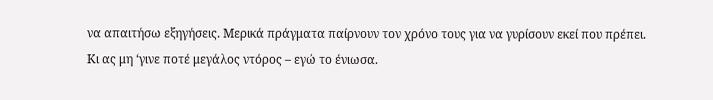να απαιτήσω εξηγήσεις. Μερικά πράγματα παίρνουν τον χρόνο τους για να γυρίσουν εκεί που πρέπει. Κι ας μη ‘γινε ποτέ μεγάλος ντόρος – εγώ το ένιωσα.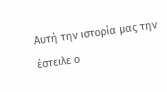Αυτή την ιστορία μας την έστειλε ο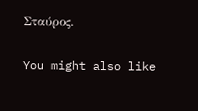Σταύρος.

You might also like